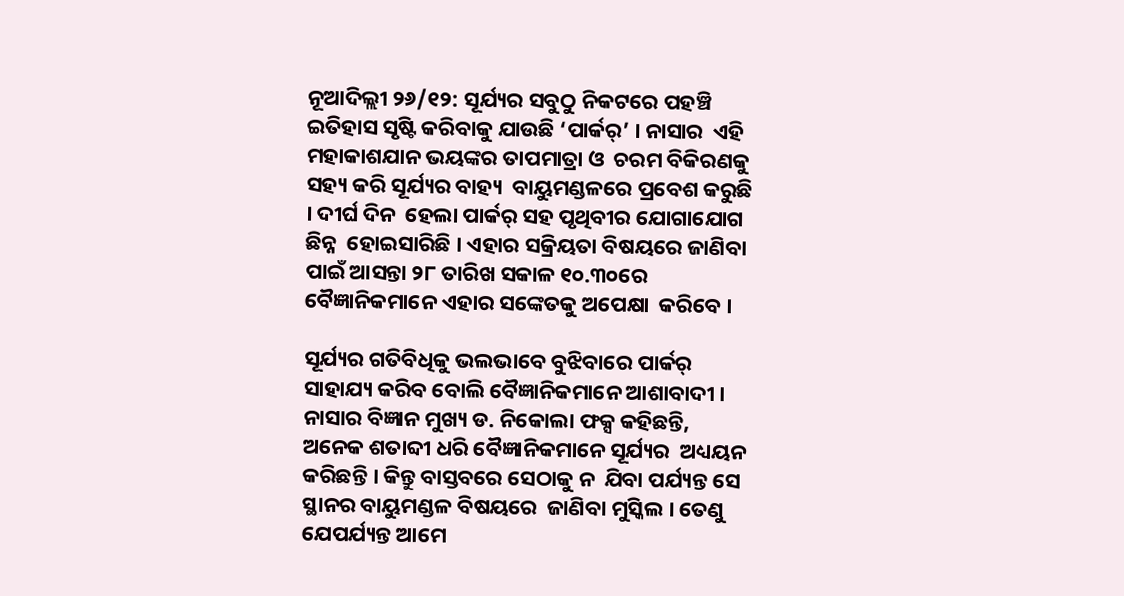ନୂଆଦିଲ୍ଲୀ ୨୬/୧୨: ସୂର୍ଯ୍ୟର ସବୁଠୁ ନିକଟରେ ପହଞ୍ଚି ଇତିହାସ ସୃଷ୍ଟି କରିବାକୁ ଯାଉଛି ‘ପାର୍କର୍‌’ । ନାସାର  ଏହି ମହାକାଶଯାନ ଭୟଙ୍କର ତାପମାତ୍ରା ଓ  ଚରମ ବିକିରଣକୁ ସହ୍ୟ କରି ସୂର୍ଯ୍ୟର ବାହ୍ୟ  ବାୟୁମଣ୍ଡଳରେ ପ୍ରବେଶ କରୁଛି । ଦୀର୍ଘ ଦିନ  ହେଲା ପାର୍କର୍‌ ସହ ପୃଥିବୀର ଯୋଗାଯୋଗ ଛିନ୍ନ  ହୋଇସାରିଛି । ଏହାର ସକ୍ରିୟତା ବିଷୟରେ ଜାଣିବା  ପାଇଁ ଆସନ୍ତା ୨୮ ତାରିଖ ସକାଳ ୧୦.୩୦ରେ ବୈଜ୍ଞାନିକମାନେ ଏହାର ସଙ୍କେତକୁ ଅପେକ୍ଷା  କରିବେ ।

ସୂର୍ଯ୍ୟର ଗତିବିଧିକୁ ଭଲଭାବେ ବୁଝିବାରେ ପାର୍କର୍‌  ସାହାଯ୍ୟ କରିବ ବୋଲି ବୈଜ୍ଞାନିକମାନେ ଆଶାବାଦୀ ।  ନାସାର ବିଜ୍ଞାନ ମୁଖ୍ୟ ଡ. ନିକୋଲା ଫକ୍ସ କହିଛନ୍ତି,  ଅନେକ ଶତାବ୍ଦୀ ଧରି ବୈଜ୍ଞାନିକମାନେ ସୂର୍ଯ୍ୟର  ଅଧ୍ୟୟନ କରିଛନ୍ତି । କିନ୍ତୁ ବାସ୍ତବରେ ସେଠାକୁ ନ  ଯିବା ପର୍ଯ୍ୟନ୍ତ ସେ ସ୍ଥାନର ବାୟୁମଣ୍ଡଳ ବିଷୟରେ  ଜାଣିବା ମୁସ୍କିଲ । ତେଣୁ ଯେପର୍ଯ୍ୟନ୍ତ ଆମେ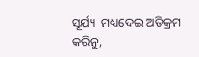ସୂର୍ଯ୍ୟ  ମଧ୍ୟଦେଇ ଅତିକ୍ରମ କରିନୁ,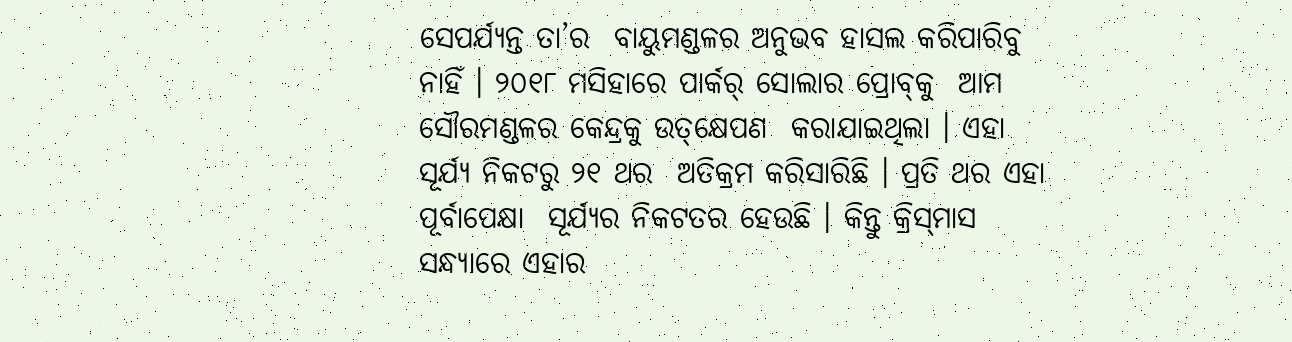ସେପର୍ଯ୍ୟନ୍ତ ତା’ର  ବାୟୁମଣ୍ଡଳର ଅନୁଭବ ହାସଲ କରିପାରିବୁ ନାହିଁ । ୨୦୧୮ ମସିହାରେ ପାର୍କର୍‌ ସୋଲାର ପ୍ରୋବ୍‌କୁ  ଆମ ସୌରମଣ୍ଡଳର କେନ୍ଦ୍ରକୁ ଉତ୍‌କ୍ଷେପଣ  କରାଯାଇଥିଲା । ଏହା ସୂର୍ଯ୍ୟ ନିକଟରୁ ୨୧ ଥର  ଅତିକ୍ରମ କରିସାରିଛି । ପ୍ରତି ଥର ଏହା ପୂର୍ବାପେକ୍ଷା  ସୂର୍ଯ୍ୟର ନିକଟତର ହେଉଛି । କିନ୍ତୁ କ୍ରିସ୍‌ମାସ  ସନ୍ଧ୍ୟାରେ ଏହାର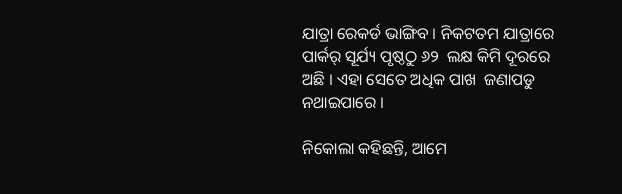ଯାତ୍ରା ରେକର୍ଡ ଭାଙ୍ଗିବ । ନିକଟତମ ଯାତ୍ରାରେ ପାର୍କର୍‌ ସୂର୍ଯ୍ୟ ପୃଷ୍ଠଠୁ ୬୨  ଲକ୍ଷ କିମି ଦୂରରେ ଅଛି । ଏହା ସେତେ ଅଧିକ ପାଖ  ଜଣାପଡୁ ନଥାଇପାରେ ।

ନିକୋଲା କହିଛନ୍ତି, ଆମେ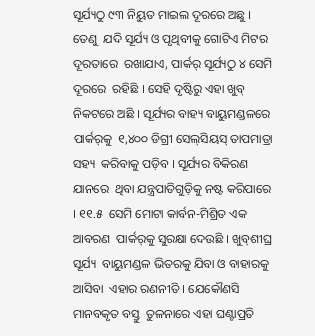ସୂର୍ଯ୍ୟଠୁ ୯୩ ନିୟୁତ ମାଇଲ ଦୂରରେ ଅଛୁ । ତେଣୁ  ଯଦି ସୂର୍ଯ୍ୟ ଓ ପୃଥିବୀକୁ ଗୋଟିଏ ମିଟର ଦୂରତାରେ  ରଖାଯାଏ, ପାର୍କର୍‌ ସୂର୍ଯ୍ୟଠୁ ୪ ସେମି ଦୂରରେ  ରହିଛି । ସେହି ଦୃଷ୍ଟିରୁ ଏହା ଖୁବ୍‌ ନିକଟରେ ଅଛି । ସୂର୍ଯ୍ୟର ବାହ୍ୟ ବାୟୁମଣ୍ଡଳରେ ପାର୍କର୍‌କୁ  ୧,୪୦୦ ଡିଗ୍ରୀ ସେଲ୍‌ସିୟସ୍‌ ତାପମାତ୍ରା ସହ୍ୟ  କରିବାକୁ ପଡ଼ିବ । ସୂର୍ଯ୍ୟର ବିକିରଣ ଯାନରେ  ଥିବା ଯନ୍ତ୍ରପାତିଗୁଡ଼ିକୁ ନଷ୍ଟ କରିପାରେ । ୧୧.୫  ସେମି ମୋଟା କାର୍ବନ-ମିଶ୍ରିତ ଏକ ଆବରଣ  ପାର୍କର୍‌କୁ ସୁରକ୍ଷା ଦେଉଛି । ଖୁବ୍‌ଶୀଘ୍ର ସୂର୍ଯ୍ୟ  ବାୟୁମଣ୍ଡଳ ଭିତରକୁ ଯିବା ଓ ବାହାରକୁ ଆସିବା  ଏହାର ରଣନୀତି । ଯେକୌଣସି ମାନବକୃତ ବସ୍ତୁ  ତୁଳନାରେ ଏହା ଘଣ୍ଟାପ୍ରତି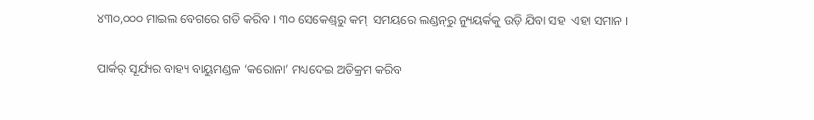୪୩୦,୦୦୦ ମାଇଲ ବେଗରେ ଗତି କରିବ । ୩୦ ସେକେଣ୍ଡ୍‌ରୁ କମ୍‌  ସମୟରେ ଲଣ୍ଡନ୍‌ରୁ ନ୍ୟୁୟର୍କକୁ ଉଡ଼ି ଯିବା ସହ  ଏହା ସମାନ ।

ପାର୍କର୍‌ ସୂର୍ଯ୍ୟର ବାହ୍ୟ ବାୟୁମଣ୍ଡଳ ‘କରୋନା’ ମଧ୍ୟଦେଇ ଅତିକ୍ରମ କରିବ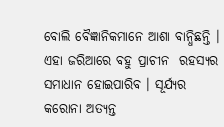ବୋଲି ବୈଜ୍ଞାନିକମାନେ ଆଶା ବାନ୍ଧିଛନ୍ତି । ଏହା ଜରିଆରେ ବହୁ ପ୍ରାଚୀନ  ରହସ୍ୟର ସମାଧାନ ହୋଇପାରିବ । ସୂର୍ଯ୍ୟର କରୋନା ଅତ୍ୟନ୍ତ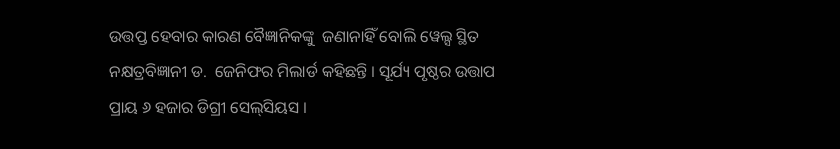ଉତ୍ତପ୍ତ ହେବାର କାରଣ ବୈଜ୍ଞାନିକଙ୍କୁ  ଜଣାନାହିଁ ବୋଲି ୱେଲ୍ସ ସ୍ଥିତ ନକ୍ଷତ୍ରବିଜ୍ଞାନୀ ଡ.  ଜେନିଫର ମିଲାର୍ଡ କହିଛନ୍ତି । ସୂର୍ଯ୍ୟ ପୃଷ୍ଠର ଉତ୍ତାପ  ପ୍ରାୟ ୬ ହଜାର ଡିଗ୍ରୀ ସେଲ୍‌ସିୟସ ।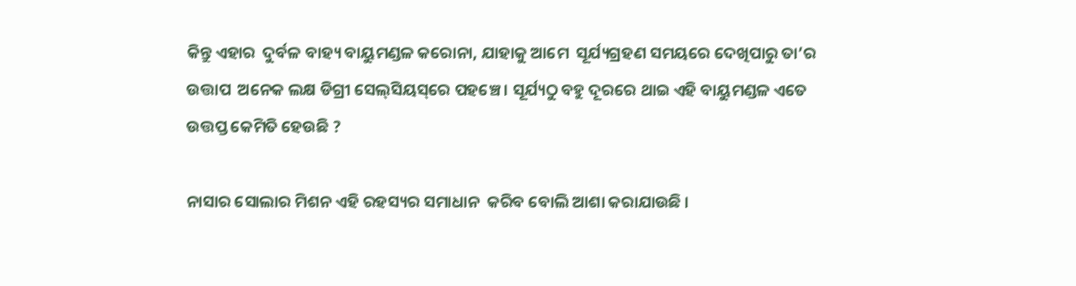କିନ୍ତୁ ଏହାର  ଦୁର୍ବଳ ବାହ୍ୟ ବାୟୁମଣ୍ଡଳ କରୋନା, ଯାହାକୁ ଆମେ  ସୂର୍ଯ୍ୟଗ୍ରହଣ ସମୟରେ ଦେଖିପାରୁ ତା’ର ଉତ୍ତାପ  ଅନେକ ଲକ୍ଷ ଡିଗ୍ରୀ ସେଲ୍‌ସିୟସ୍‌ରେ ପହଞ୍ଚେ । ସୂର୍ଯ୍ୟଠୁ ବହୁ ଦୂରରେ ଥାଇ ଏହି ବାୟୁମଣ୍ଡଳ ଏତେ ଉତ୍ତପ୍ତ କେମିତି ହେଉଛି ?

ନାସାର ସୋଲାର ମିଶନ ଏହି ରହସ୍ୟର ସମାଧାନ  କରିବ ବୋଲି ଆଶା କରାଯାଉଛି ।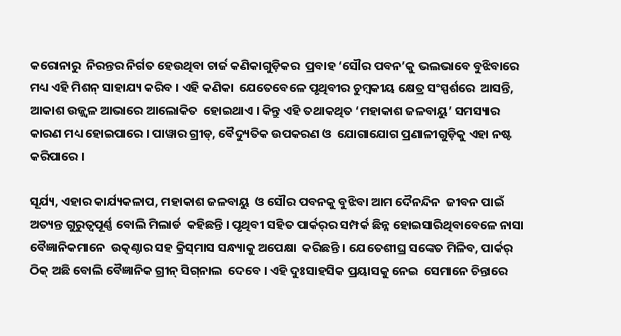କରୋନାରୁ  ନିରନ୍ତର ନିର୍ଗତ ହେଉଥିବା ଚାର୍ଜ କଣିକାଗୁଡ଼ିକର  ପ୍ରବାହ ‘ସୌର ପବନ’କୁ ଭଲଭାବେ ବୁଝିବାରେ  ମଧ୍ୟ ଏହି ମିଶନ୍‌ ସାହାଯ୍ୟ କରିବ । ଏହି କଣିକା  ଯେତେବେଳେ ପୃଥିବୀର ଚୁମ୍ବକୀୟ କ୍ଷେତ୍ର ସଂସ୍ପର୍ଶରେ  ଆସନ୍ତି, ଆକାଶ ଉଜ୍ଜ୍ୱଳ ଆଭାରେ ଆଲୋକିତ  ହୋଇଥାଏ । କିନ୍ତୁ ଏହି ତଥାକଥିତ ‘ମହାକାଶ ଜଳବାୟୁ’ ସମସ୍ୟାର କାରଣ ମଧ୍ୟ ହୋଇପାରେ । ପାୱାର ଗ୍ରୀଡ୍‌, ବୈଦ୍ୟୁତିକ ଉପକରଣ ଓ  ଯୋଗାଯୋଗ ପ୍ରଣାଳୀଗୁଡ଼ିକୁ ଏହା ନଷ୍ଟ କରିପାରେ ।

ସୂର୍ଯ୍ୟ, ଏହାର କାର୍ଯ୍ୟକଳାପ, ମହାକାଶ ଜଳବାୟୁ  ଓ ସୌର ପବନକୁ ବୁଝିବା ଆମ ଦୈନନ୍ଦିନ  ଜୀବନ ପାଇଁ ଅତ୍ୟନ୍ତ ଗୁରୁତ୍ୱପୂର୍ଣ୍ଣ ବୋଲି ମିଲାର୍ଡ  କହିଛନ୍ତି । ପୃଥିବୀ ସହିତ ପାର୍କର୍‌ର ସମ୍ପର୍କ ଛିନ୍ନ ହୋଇସାରିଥିବାବେଳେ ନାସା ବୈଜ୍ଞାନିକମାନେ  ଉତ୍କଣ୍ଠାର ସହ କ୍ରିସ୍‌ମାସ ସନ୍ଧ୍ୟାକୁ ଅପେକ୍ଷା  କରିଛନ୍ତି । ଯେତେଶୀଘ୍ର ସଙ୍କେତ ମିଳିବ, ପାର୍କର୍‌  ଠିକ୍‌ ଅଛି ବୋଲି ବୈଜ୍ଞାନିକ ଗ୍ରୀନ୍‌ ସିଗ୍‌ନାଲ  ଦେବେ । ଏହି ଦୁଃସାହସିକ ପ୍ରୟାସକୁ ନେଇ  ସେମାନେ ଚିନ୍ତାରେ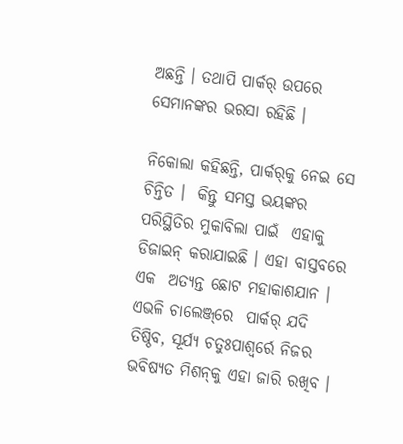ଅଛନ୍ତି । ତଥାପି ପାର୍କର୍‌ ଉପରେ  ସେମାନଙ୍କର ଭରସା ରହିଛି ।

ନିକୋଲା କହିଛନ୍ତି, ପାର୍କର୍‌କୁ ନେଇ ସେ ଚିନ୍ତିତ ।  କିନ୍ତୁ ସମସ୍ତ ଭୟଙ୍କର ପରିସ୍ଥିତିର ମୁକାବିଲା ପାଇଁ  ଏହାକୁ ଡିଜାଇନ୍‌ କରାଯାଇଛି । ଏହା ବାସ୍ତବରେ ଏକ  ଅତ୍ୟନ୍ତ ଛୋଟ ମହାକାଶଯାନ । ଏଭଳି ଚାଲେଞ୍ଜ୍‌ରେ  ପାର୍କର୍‌ ଯଦି ତିଷ୍ଠିବ, ସୂର୍ଯ୍ୟ ଚତୁଃପାଶ୍ୱର୍ରେ ନିଜର  ଭବିଷ୍ୟତ ମିଶନ୍‌କୁ ଏହା ଜାରି ରଖିବ ।